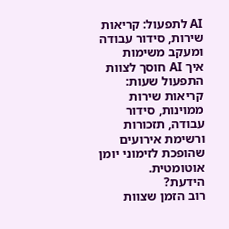AI לתפעול: קריאות שירות, סידור עבודה ומעקב משימות
איך AI חוסך לצוות התפעול שעות: קריאות שירות ממוינות, סידור עבודה, תזכורות ורשימת אירועים שהופכת לזימוני יומן אוטומטית.
הידעת?
רוב הזמן שצוות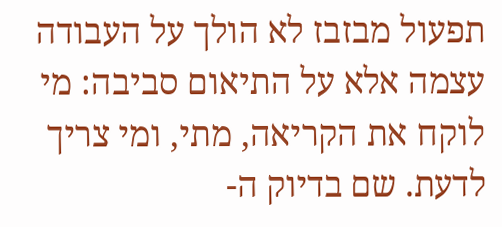תפעול מבזבז לא הולך על העבודה עצמה אלא על התיאום סביבה: מי לוקח את הקריאה, מתי, ומי צריך לדעת. שם בדיוק ה-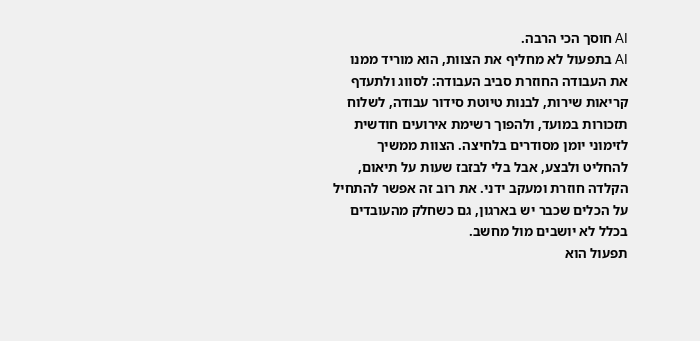AI חוסך הכי הרבה.
AI בתפעול לא מחליף את הצוות, הוא מוריד ממנו את העבודה החוזרת סביב העבודה: לסווג ולתעדף קריאות שירות, לבנות טיוטת סידור עבודה, לשלוח תזכורות במועד, ולהפוך רשימת אירועים חודשית לזימוני יומן מסודרים בלחיצה. הצוות ממשיך להחליט ולבצע, אבל בלי לבזבז שעות על תיאום, הקלדה חוזרת ומעקב ידני. את רוב זה אפשר להתחיל על הכלים שכבר יש בארגון, גם כשחלק מהעובדים בכלל לא יושבים מול מחשב.
תפעול הוא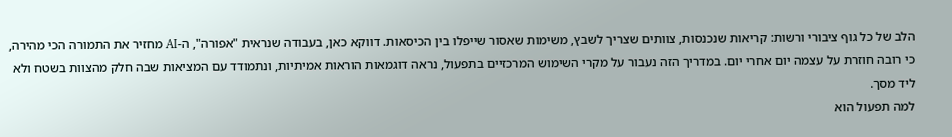הלב של כל גוף ציבורי ורשות: קריאות שנכנסות, צוותים שצריך לשבץ, משימות שאסור שייפלו בין הכיסאות. דווקא כאן, בעבודה שנראית "אפורה", ה-AI מחזיר את התמורה הכי מהירה, כי רובה חוזרת על עצמה יום אחרי יום. במדריך הזה נעבור על מקרי השימוש המרכזיים בתפעול, נראה דוגמאות הוראות אמיתיות, ונתמודד עם המציאות שבה חלק מהצוות בשטח ולא ליד מסך.
למה תפעול הוא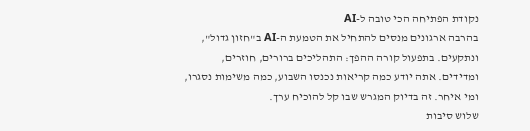נקודת הפתיחה הכי טובה ל-AI
בהרבה ארגונים מנסים להתחיל את הטמעת ה-AI ב"חזון גדול", ונתקעים. בתפעול קורה ההפך: התהליכים ברורים, חוזרים, ומדידים. אתה יודע כמה קריאות נכנסו השבוע, כמה משימות נסגרו, ומי איחר. זה בדיוק המגרש שבו קל להוכיח ערך.
שלוש סיבות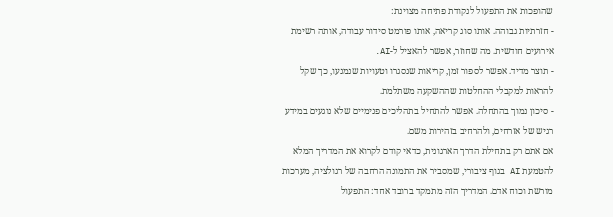שהופכות את התפעול לנקודת פתיחה מצוינת:
- חזרתיות גבוהה. אותו סוג קריאה, אותו פורמט סידור עבודה, אותה רשימת אירועים חודשית. מה שחוזר, אפשר להאציל ל-AI.
- תוצר מדיד. אפשר לספור זמן, קריאות שנסגרו וטעויות שנמנעו, כך שקל להראות למקבלי ההחלטות שההשקעה משתלמת.
- סיכון נמוך בהתחלה. אפשר להתחיל בתהליכים פנימיים שלא נוגעים במידע רגיש של אזרחים, ולהרחיב בזהירות משם.
אם אתם רק בתחילת הדרך הארגונית, כדאי קודם לקרוא את המדריך המלא להטמעת AI בגוף ציבורי, שמסביר את התמונה הרחבה של רגולציה, מערכות מורשת וכוח אדם. המדריך הזה מתמקד ברובד אחד: התפעול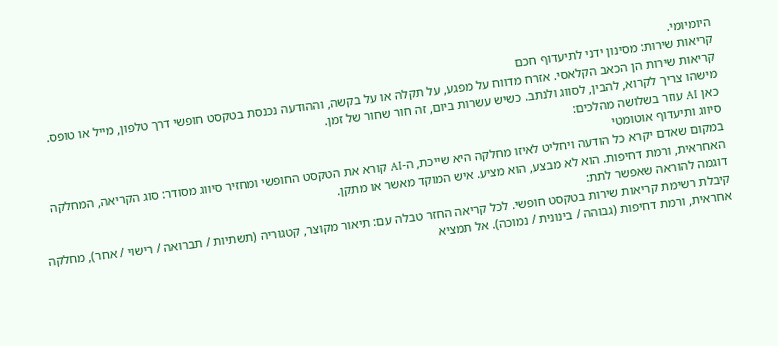היומיומי.
קריאות שירות: מסינון ידני לתיעדוף חכם
קריאות שירות הן הכאב הקלאסי. אזרח מדווח על מפגע, על תקלה או על בקשה, וההודעה נכנסת בטקסט חופשי דרך טלפון, מייל או טופס. מישהו צריך לקרוא, להבין, לסווג ולנתב. כשיש עשרות ביום, זה חור שחור של זמן.
כאן AI עוזר בשלושה מהלכים:
סיווג ותיעדוף אוטומטי
במקום שאדם יקרא כל הודעה ויחליט לאיזו מחלקה היא שייכת, ה-AI קורא את הטקסט החופשי ומחזיר סיווג מסודר: סוג הקריאה, המחלקה האחראית, ורמת דחיפות. הוא לא מבצע, הוא מציע. איש המוקד מאשר או מתקן.
דוגמה להוראה שאפשר לתת:
קיבלת רשימת קריאות שירות בטקסט חופשי. לכל קריאה החזר טבלה עם: תיאור מקוצר, קטגוריה (תשתיות / תברואה / רישוי / אחר), מחלקה אחראית, ורמת דחיפות (גבוהה / בינונית / נמוכה). אל תמציא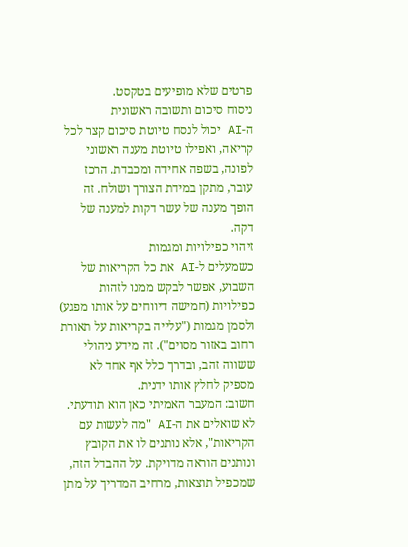פרטים שלא מופיעים בטקסט.
ניסוח סיכום ותשובה ראשונית
ה-AI יכול לנסח טיוטת סיכום קצר לכל קריאה, ואפילו טיוטת מענה ראשוני לפונה, בשפה אחידה ומכבדת. הרכז עובר, מתקן במידת הצורך ושולח. זה הופך מענה של עשר דקות למענה של דקה.
זיהוי כפילויות ומגמות
כשמעלים ל-AI את כל הקריאות של השבוע, אפשר לבקש ממנו לזהות כפילויות (חמישה דיווחים על אותו מפגע) ולסמן מגמות ("עלייה בקריאות על תאורת רחוב באזור מסוים"). זה מידע ניהולי ששווה זהב, ובדרך כלל אף אחד לא מספיק לחלץ אותו ידנית.
חשוב: המעבר האמיתי כאן הוא תודעתי. לא שואלים את ה-AI "מה לעשות עם הקריאות", אלא נותנים לו את הקובץ ונותנים הוראה מדויקת. על ההבדל הזה, שמכפיל תוצאות, מרחיב המדריך על מתן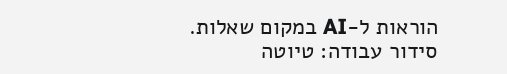הוראות ל-AI במקום שאלות.
סידור עבודה: טיוטה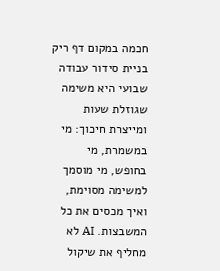חכמה במקום דף ריק
בניית סידור עבודה שבועי היא משימה שגוזלת שעות ומייצרת חיכוך: מי במשמרת, מי בחופש, מי מוסמך למשימה מסוימת, ואיך מכסים את כל המשבצות. AI לא מחליף את שיקול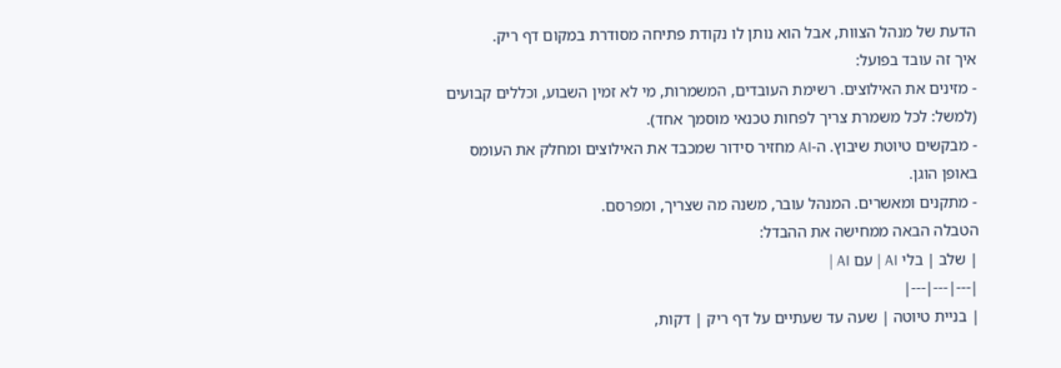הדעת של מנהל הצוות, אבל הוא נותן לו נקודת פתיחה מסודרת במקום דף ריק.
איך זה עובד בפועל:
- מזינים את האילוצים. רשימת העובדים, המשמרות, מי לא זמין השבוע, וכללים קבועים (למשל: לכל משמרת צריך לפחות טכנאי מוסמך אחד).
- מבקשים טיוטת שיבוץ. ה-AI מחזיר סידור שמכבד את האילוצים ומחלק את העומס באופן הוגן.
- מתקנים ומאשרים. המנהל עובר, משנה מה שצריך, ומפרסם.
הטבלה הבאה ממחישה את ההבדל:
| שלב | בלי AI | עם AI |
|---|---|---|
| בניית טיוטה | שעה עד שעתיים על דף ריק | דקות,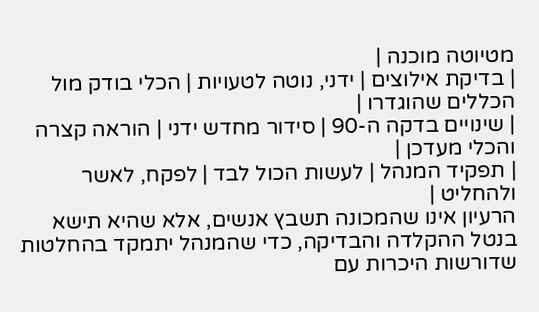מטיוטה מוכנה |
| בדיקת אילוצים | ידני, נוטה לטעויות | הכלי בודק מול הכללים שהוגדרו |
| שינויים בדקה ה-90 | סידור מחדש ידני | הוראה קצרה והכלי מעדכן |
| תפקיד המנהל | לעשות הכול לבד | לפקח, לאשר ולהחליט |
הרעיון אינו שהמכונה תשבץ אנשים, אלא שהיא תישא בנטל ההקלדה והבדיקה, כדי שהמנהל יתמקד בהחלטות שדורשות היכרות עם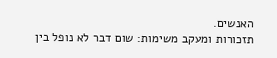האנשים.
תזכורות ומעקב משימות: שום דבר לא נופל בין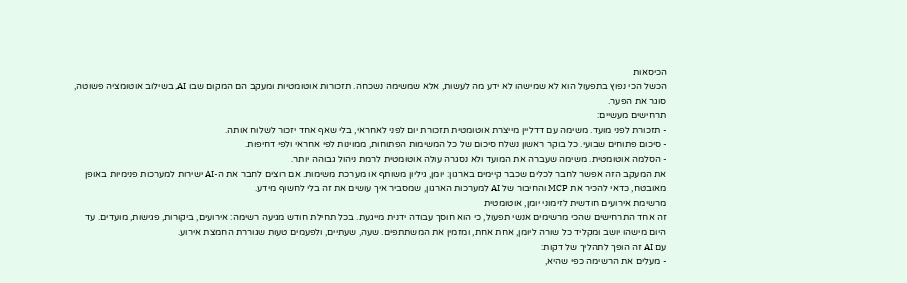הכיסאות
הכשל הכי נפוץ בתפעול הוא לא שמישהו לא ידע מה לעשות, אלא שמשימה נשכחה. תזכורות אוטומטיות ומעקב הם המקום שבו AI, בשילוב אוטומציה פשוטה, סוגר את הפער.
תרחישים מעשיים:
- תזכורת לפני מועד. משימה עם דדליין מייצרת אוטומטית תזכורת יום לפני לאחראי, בלי שאף אחד יזכור לשלוח אותה.
- סיכום פתוחים שבועי. כל בוקר ראשון נשלח סיכום של כל המשימות הפתוחות, ממוינות לפי אחראי ולפי דחיפות.
- הסלמה אוטומטית. משימה שעברה את המועד ולא נסגרה עולה אוטומטית לרמת ניהול גבוהה יותר.
את המעקב הזה אפשר לחבר לכלים שכבר קיימים בארגון: יומן, גיליון משותף או מערכת משימות. אם רוצים לחבר את ה-AI ישירות למערכות פנימיות באופן מאובטח, כדאי להכיר את MCP והחיבור של AI למערכות הארגון, שמסביר איך עושים את זה בלי לחשוף מידע.
מרשימת אירועים חודשית לזימוני יומן, אוטומטית
זה אחד התרחישים שהכי מרשימים אנשי תפעול, כי הוא חוסך עבודה ידנית מייגעת. בכל תחילת חודש מגיעה רשימה: אירועים, ביקורות, פגישות, מועדים. עד היום מישהו יושב ומקליד כל שורה ליומן, אחת אחת, ומזמין את המשתתפים. שעה, שעתיים, ולפעמים טעות שגוררת החמצת אירוע.
עם AI זה הופך לתהליך של דקות:
- מעלים את הרשימה כפי שהיא,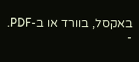באקסל, בוורד או ב-PDF.
-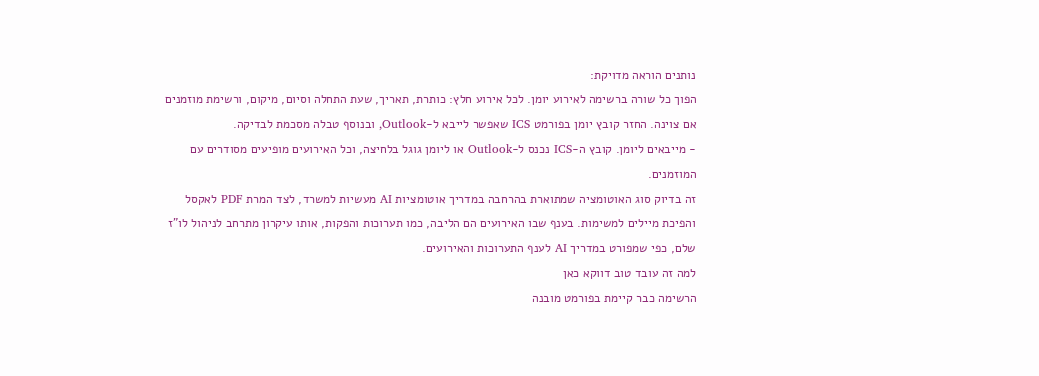נותנים הוראה מדויקת:
הפוך כל שורה ברשימה לאירוע יומן. לכל אירוע חלץ: כותרת, תאריך, שעת התחלה וסיום, מיקום, ורשימת מוזמנים אם צוינה. החזר קובץ יומן בפורמט ICS שאפשר לייבא ל-Outlook, ובנוסף טבלה מסכמת לבדיקה.
- מייבאים ליומן. קובץ ה-ICS נכנס ל-Outlook או ליומן גוגל בלחיצה, וכל האירועים מופיעים מסודרים עם המוזמנים.
זה בדיוק סוג האוטומציה שמתוארת בהרחבה במדריך אוטומציות AI מעשיות למשרד, לצד המרת PDF לאקסל והפיכת מיילים למשימות. בענף שבו האירועים הם הליבה, כמו תערוכות והפקות, אותו עיקרון מתרחב לניהול לו"ז שלם, כפי שמפורט במדריך AI לענף התערוכות והאירועים.
למה זה עובד טוב דווקא כאן
הרשימה כבר קיימת בפורמט מובנה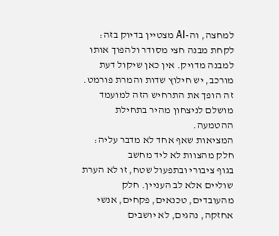למחצה, וה-AI מצטיין בדיוק בזה: לקחת מבנה חצי מסודר ולהפוך אותו למבנה מדויק. אין כאן שיקול דעת מורכב, יש חילוץ שדות והמרת פורמט. זה הופך את התרחיש הזה למועמד מושלם לניצחון מהיר בתחילת ההטמעה.
המציאות שאף אחד לא מדבר עליה: חלק מהצוות לא ליד מחשב
בגוף ציבורי ובתפעול שטח, זו לא הערת שוליים אלא לב העניין. חלק מהעובדים, טכנאים, פקחים, אנשי אחזקה, נהגים, לא יושבים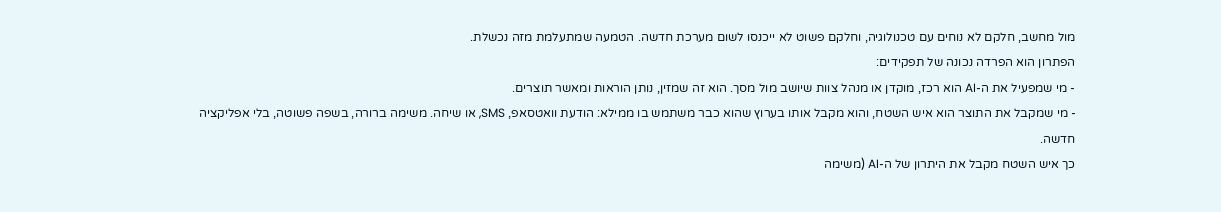מול מחשב, חלקם לא נוחים עם טכנולוגיה, וחלקם פשוט לא ייכנסו לשום מערכת חדשה. הטמעה שמתעלמת מזה נכשלת.
הפתרון הוא הפרדה נכונה של תפקידים:
- מי שמפעיל את ה-AI הוא רכז, מוקדן או מנהל צוות שיושב מול מסך. הוא זה שמזין, נותן הוראות ומאשר תוצרים.
- מי שמקבל את התוצר הוא איש השטח, והוא מקבל אותו בערוץ שהוא כבר משתמש בו ממילא: הודעת וואטסאפ, SMS, או שיחה. משימה ברורה, בשפה פשוטה, בלי אפליקציה חדשה.
כך איש השטח מקבל את היתרון של ה-AI (משימה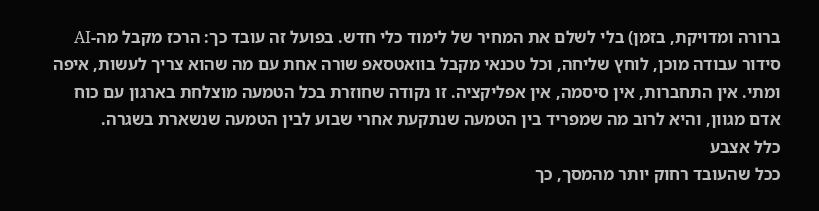ברורה ומדויקת, בזמן) בלי לשלם את המחיר של לימוד כלי חדש. בפועל זה עובד כך: הרכז מקבל מה-AI סידור עבודה מוכן, לוחץ שליחה, וכל טכנאי מקבל בוואטסאפ שורה אחת עם מה שהוא צריך לעשות, איפה ומתי. אין התחברות, אין סיסמה, אין אפליקציה. זו נקודה שחוזרת בכל הטמעה מוצלחת בארגון עם כוח אדם מגוון, והיא לרוב מה שמפריד בין הטמעה שנתקעת אחרי שבוע לבין הטמעה שנשארת בשגרה.
כלל אצבע
ככל שהעובד רחוק יותר מהמסך, כך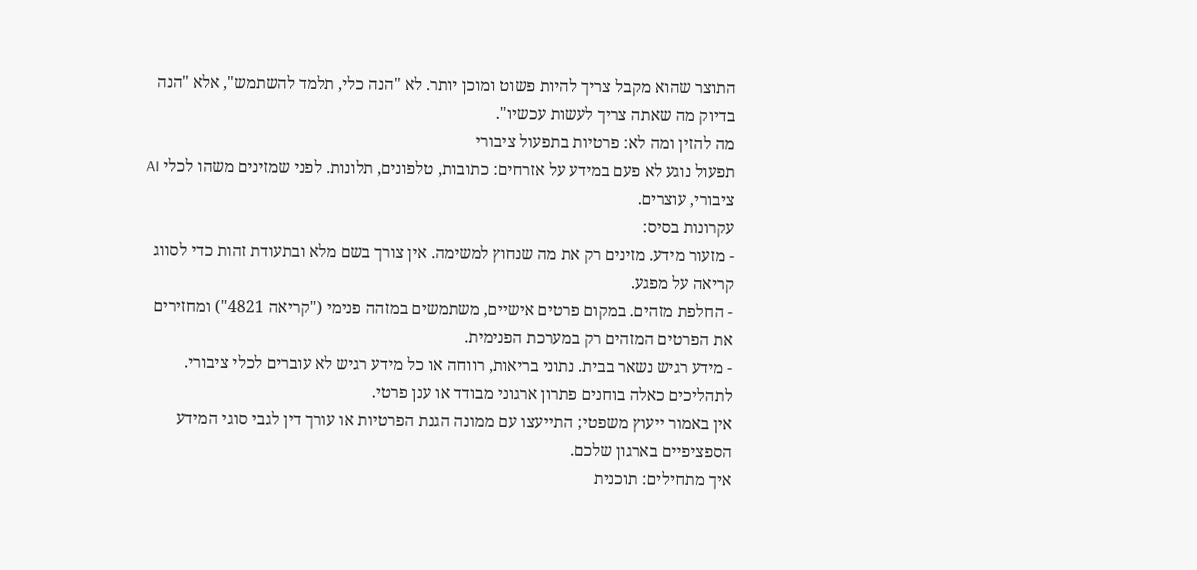התוצר שהוא מקבל צריך להיות פשוט ומוכן יותר. לא "הנה כלי, תלמד להשתמש", אלא "הנה בדיוק מה שאתה צריך לעשות עכשיו".
מה להזין ומה לא: פרטיות בתפעול ציבורי
תפעול נוגע לא פעם במידע על אזרחים: כתובות, טלפונים, תלונות. לפני שמזינים משהו לכלי AI ציבורי, עוצרים.
עקרונות בסיס:
- מזעור מידע. מזינים רק את מה שנחוץ למשימה. אין צורך בשם מלא ובתעודת זהות כדי לסווג קריאה על מפגע.
- החלפת מזהים. במקום פרטים אישיים, משתמשים במזהה פנימי ("קריאה 4821") ומחזירים את הפרטים המזהים רק במערכת הפנימית.
- מידע רגיש נשאר בבית. נתוני בריאות, רווחה או כל מידע רגיש לא עוברים לכלי ציבורי. לתהליכים כאלה בוחנים פתרון ארגוני מבודד או ענן פרטי.
אין באמור ייעוץ משפטי; התייעצו עם ממונה הגנת הפרטיות או עורך דין לגבי סוגי המידע הספציפיים בארגון שלכם.
איך מתחילים: תוכנית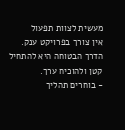מעשית לצוות תפעול
אין צורך בפרויקט ענק. הדרך הבטוחה היא להתחיל קטן ולהוכיח ערך.
- בוחרים תהליך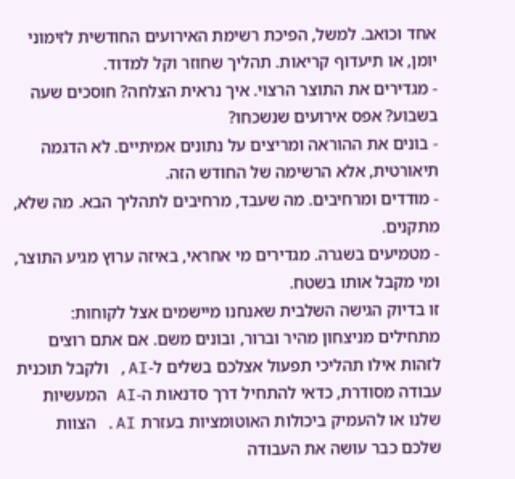אחד וכואב. למשל, הפיכת רשימת האירועים החודשית לזימוני יומן, או תיעדוף קריאות. תהליך שחוזר וקל למדוד.
- מגדירים את התוצר הרצוי. איך נראית הצלחה? חוסכים שעה בשבוע? אפס אירועים שנשכחו?
- בונים את ההוראה ומריצים על נתונים אמיתיים. לא הדגמה תיאורטית, אלא הרשימה של החודש הזה.
- מודדים ומרחיבים. מה שעבד, מרחיבים לתהליך הבא. מה שלא, מתקנים.
- מטמיעים בשגרה. מגדירים מי אחראי, באיזה ערוץ מגיע התוצר, ומי מקבל אותו בשטח.
זו בדיוק הגישה השלבית שאנחנו מיישמים אצל לקוחות: מתחילים מניצחון מהיר וברור, ובונים משם. אם אתם רוצים לזהות אילו תהליכי תפעול אצלכם בשלים ל-AI, ולקבל תוכנית עבודה מסודרת, כדאי להתחיל דרך סדנאות ה-AI המעשיות שלנו או להעמיק ביכולות האוטומציות בעזרת AI. הצוות שלכם כבר עושה את העבודה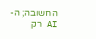החשובה; ה-AI רק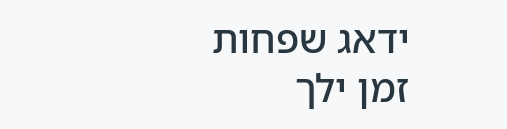ידאג שפחות זמן ילך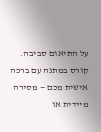על התיאום סביבה.
קורס במתנה עם ברכה אישית מכם — מסירה מיידית או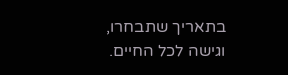בתאריך שתבחרו, וגישה לכל החיים.